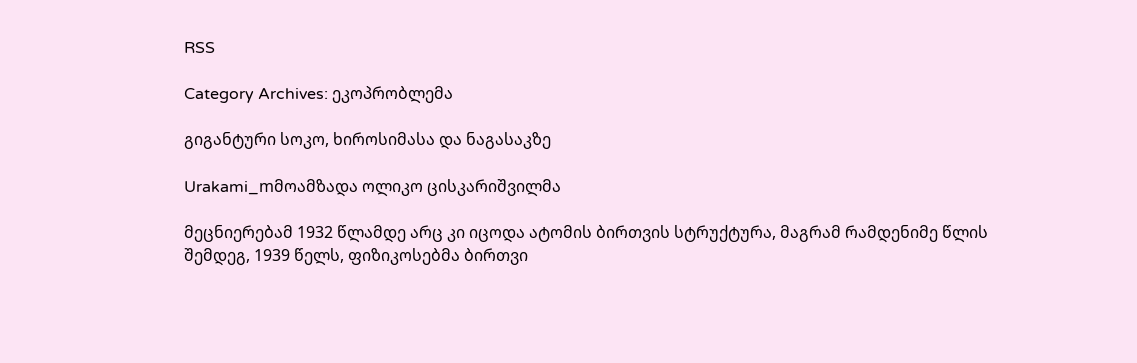RSS

Category Archives: ეკოპრობლემა

გიგანტური სოკო, ხიროსიმასა და ნაგასაკზე

Urakami_mმოამზადა ოლიკო ცისკარიშვილმა

მეცნიერებამ 1932 წლამდე არც კი იცოდა ატომის ბირთვის სტრუქტურა, მაგრამ რამდენიმე წლის შემდეგ, 1939 წელს, ფიზიკოსებმა ბირთვი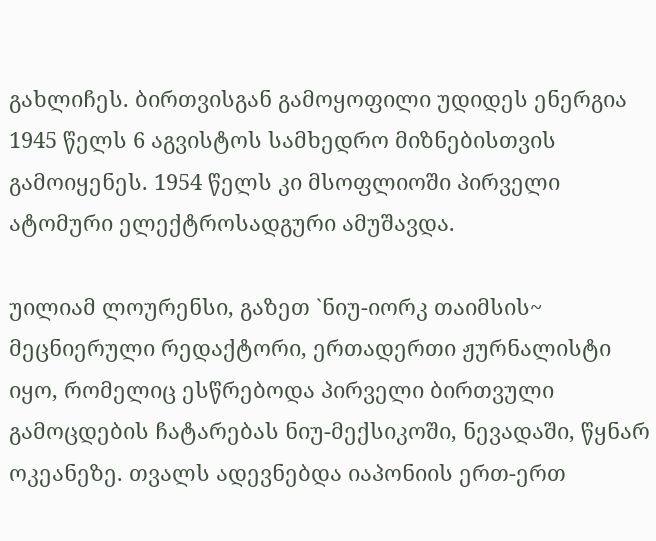გახლიჩეს. ბირთვისგან გამოყოფილი უდიდეს ენერგია 1945 წელს 6 აგვისტოს სამხედრო მიზნებისთვის გამოიყენეს. 1954 წელს კი მსოფლიოში პირველი ატომური ელექტროსადგური ამუშავდა.

უილიამ ლოურენსი, გაზეთ `ნიუ-იორკ თაიმსის~ მეცნიერული რედაქტორი, ერთადერთი ჟურნალისტი იყო, რომელიც ესწრებოდა პირველი ბირთვული გამოცდების ჩატარებას ნიუ-მექსიკოში, ნევადაში, წყნარ ოკეანეზე. თვალს ადევნებდა იაპონიის ერთ-ერთ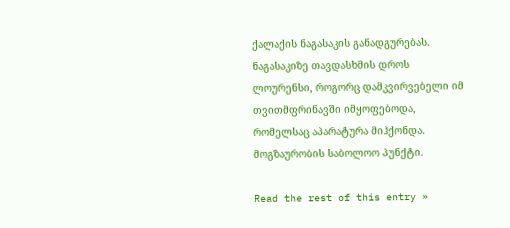ქალაქის ნაგასაკის განადგურებას. ნაგასაკიზე თავდასხმის დროს ლოურენსი, როგორც დამკვირვებელი იმ თვითმფრინავში იმყოფებოდა, რომელსაც აპარატურა მიჰქონდა.
მოგზაურობის საბოლოო პუნქტი.

Read the rest of this entry »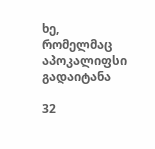ხე, რომელმაც აპოკალიფსი გადაიტანა

32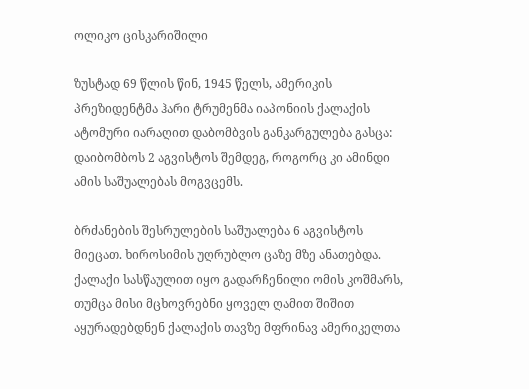ოლიკო ცისკარიშილი

ზუსტად 69 წლის წინ, 1945 წელს, ამერიკის პრეზიდენტმა ჰარი ტრუმენმა იაპონიის ქალაქის ატომური იარაღით დაბომბვის განკარგულება გასცა: დაიბომბოს 2 აგვისტოს შემდეგ, როგორც კი ამინდი ამის საშუალებას მოგვცემს.

ბრძანების შესრულების საშუალება 6 აგვისტოს მიეცათ. ხიროსიმის უღრუბლო ცაზე მზე ანათებდა. ქალაქი სასწაულით იყო გადარჩენილი ომის კოშმარს, თუმცა მისი მცხოვრებნი ყოველ ღამით შიშით აყურადებდნენ ქალაქის თავზე მფრინავ ამერიკელთა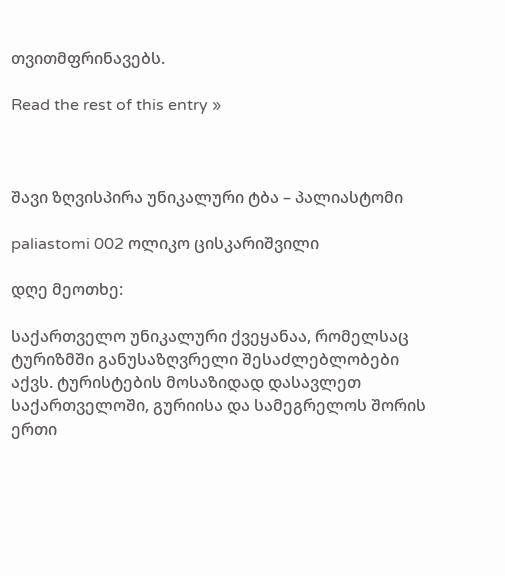თვითმფრინავებს.

Read the rest of this entry »



შავი ზღვისპირა უნიკალური ტბა – პალიასტომი

paliastomi 002 ოლიკო ცისკარიშვილი

დღე მეოთხე:

საქართველო უნიკალური ქვეყანაა, რომელსაც ტურიზმში განუსაზღვრელი შესაძლებლობები აქვს. ტურისტების მოსაზიდად დასავლეთ საქართველოში, გურიისა და სამეგრელოს შორის ერთი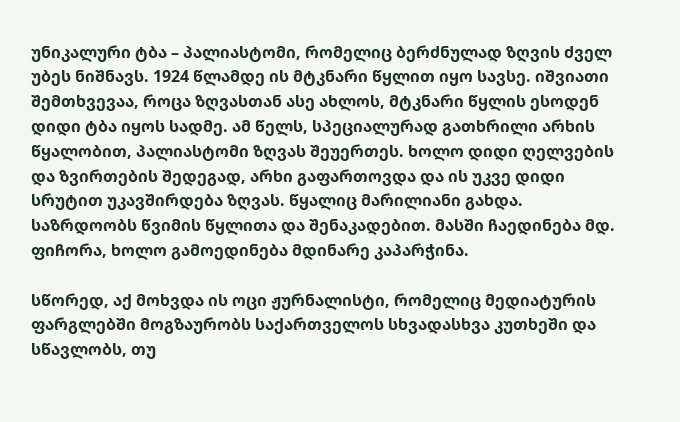უნიკალური ტბა – პალიასტომი, რომელიც ბერძნულად ზღვის ძველ უბეს ნიშნავს. 1924 წლამდე ის მტკნარი წყლით იყო სავსე. იშვიათი შემთხვევაა, როცა ზღვასთან ასე ახლოს, მტკნარი წყლის ესოდენ დიდი ტბა იყოს სადმე. ამ წელს, სპეციალურად გათხრილი არხის წყალობით, პალიასტომი ზღვას შეუერთეს. ხოლო დიდი ღელვების და ზვირთების შედეგად, არხი გაფართოვდა და ის უკვე დიდი სრუტით უკავშირდება ზღვას. წყალიც მარილიანი გახდა.  საზრდოობს წვიმის წყლითა და შენაკადებით. მასში ჩაედინება მდ. ფიჩორა, ხოლო გამოედინება მდინარე კაპარჭინა.

სწორედ, აქ მოხვდა ის ოცი ჟურნალისტი, რომელიც მედიატურის ფარგლებში მოგზაურობს საქართველოს სხვადასხვა კუთხეში და სწავლობს, თუ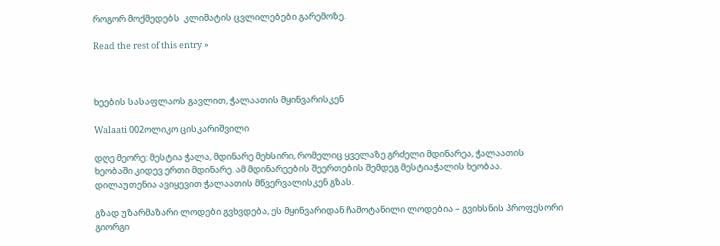როგორ მოქმედებს  კლიმატის ცვლილებები გარემოზე.

Read the rest of this entry »



ხეების სასაფლაოს გავლით, ჭალაათის მყინვარისკენ

Walaati 002ოლიკო ცისკარიშვილი

დღე მეორე: მესტია ჭალა, მდინარე მეხსირი, რომელიც ყველაზე გრძელი მდინარეა, ჭალაათის ხეობაში კიდევ ერთი მდინარე. ამ მდინარეების შეერთების შემდეგ მესტიაჭალის ხეობაა. დილაუთენია ავიყევით ჭალაათის მწვერვალისკენ გზას.

გზად უზარმაზარი ლოდები გვხვდება, ეს მყინვარიდან ჩამოტანილი ლოდებია – გვიხსნის პროფესორი გიორგი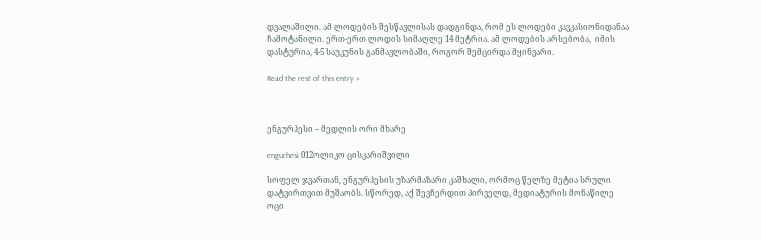დვალაშილი. ამ ლოდების შესწავლისას დადგინდა, რომ ეს ლოდები კავკასიონიდანაა ჩამოტანილი. ერთ-ერთ ლოდის სიმაღლე 14 მეტრია. ამ ლოდების არსებობა,  იმის დასტურია, 4-5 საუკუნის განმავლობაში, როგორ შემცირდა მყინვარი.

Read the rest of this entry »



ენგურჰესი – მედლის ორი მხარე

engurhesi 012ოლიკო ცისკარიშვილი

სოფელ ჯვართან, ენგურჰესის უზარმაზარი კაშხალი, ორმოც წელზე მეტია სრული დატვირთვით მუშაობს. სწორედ, აქ შევჩერდით პირველდ, მედიატურის მონაწილე ოცი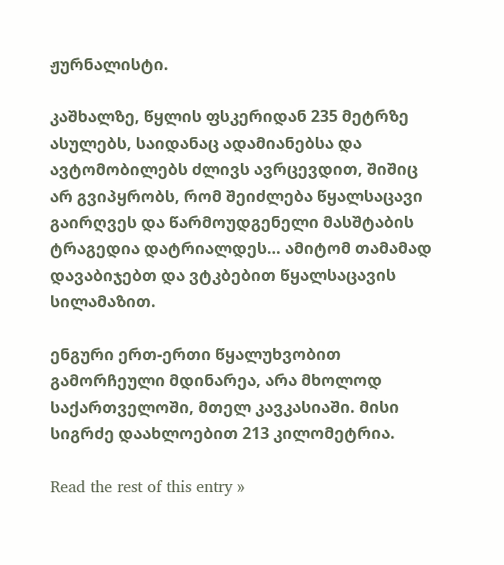ჟურნალისტი.

კაშხალზე, წყლის ფსკერიდან 235 მეტრზე ასულებს, საიდანაც ადამიანებსა და ავტომობილებს ძლივს ავრცევდით, შიშიც არ გვიპყრობს, რომ შეიძლება წყალსაცავი გაირღვეს და წარმოუდგენელი მასშტაბის ტრაგედია დატრიალდეს… ამიტომ თამამად დავაბიჯებთ და ვტკბებით წყალსაცავის სილამაზით.

ენგური ერთ-ერთი წყალუხვობით გამორჩეული მდინარეა, არა მხოლოდ საქართველოში, მთელ კავკასიაში. მისი სიგრძე დაახლოებით 213 კილომეტრია.

Read the rest of this entry »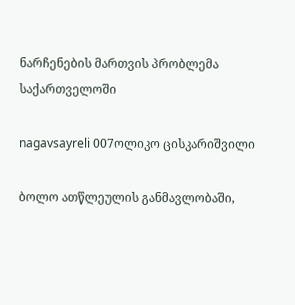ნარჩენების მართვის პრობლემა საქართველოში

nagavsayreli 007ოლიკო ცისკარიშვილი

ბოლო ათწლეულის განმავლობაში,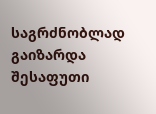საგრძნობლად გაიზარდა შესაფუთი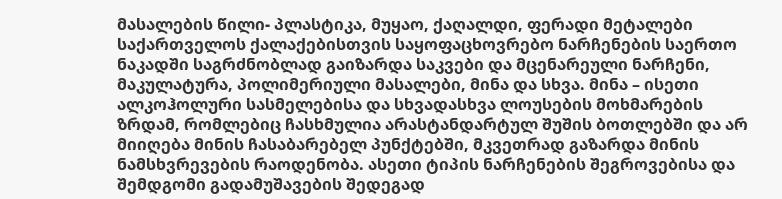მასალების წილი- პლასტიკა, მუყაო, ქაღალდი, ფერადი მეტალები საქართველოს ქალაქებისთვის საყოფაცხოვრებო ნარჩენების საერთო ნაკადში საგრძნობლად გაიზარდა საკვები და მცენარეული ნარჩენი, მაკულატურა, პოლიმერიული მასალები, მინა და სხვა. მინა – ისეთი ალკოჰოლური სასმელებისა და სხვადასხვა ლოუსების მოხმარების ზრდამ, რომლებიც ჩასხმულია არასტანდარტულ შუშის ბოთლებში და არ მიიღება მინის ჩასაბარებელ პუნქტებში, მკვეთრად გაზარდა მინის ნამსხვრევების რაოდენობა. ასეთი ტიპის ნარჩენების შეგროვებისა და შემდგომი გადამუშავების შედეგად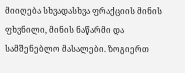მიიღება სხვადასხვა ფრაქციის მინის ფხვნილი, მინის ნაწარმი და სამშენებლო მასალები. ზოგიერთ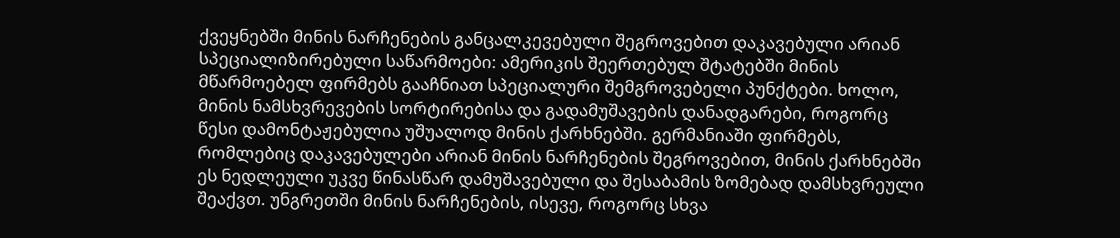ქვეყნებში მინის ნარჩენების განცალკევებული შეგროვებით დაკავებული არიან სპეციალიზირებული საწარმოები: ამერიკის შეერთებულ შტატებში მინის მწარმოებელ ფირმებს გააჩნიათ სპეციალური შემგროვებელი პუნქტები. ხოლო, მინის ნამსხვრევების სორტირებისა და გადამუშავების დანადგარები, როგორც წესი დამონტაჟებულია უშუალოდ მინის ქარხნებში. გერმანიაში ფირმებს, რომლებიც დაკავებულები არიან მინის ნარჩენების შეგროვებით, მინის ქარხნებში ეს ნედლეული უკვე წინასწარ დამუშავებული და შესაბამის ზომებად დამსხვრეული შეაქვთ. უნგრეთში მინის ნარჩენების, ისევე, როგორც სხვა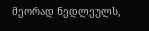მეორად ნედლეულს,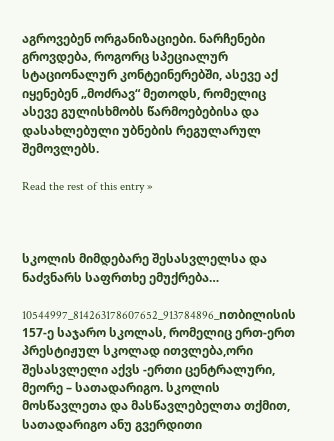აგროვებენ ორგანიზაციები. ნარჩენები გროვდება, როგორც სპეციალურ სტაციონალურ კონტეინერებში, ასევე აქ იყენებენ „მოძრავ“ მეთოდს, რომელიც ასევე გულისხმობს წარმოებებისა და დასახლებული უბნების რეგულარულ შემოვლებს.

Read the rest of this entry »



სკოლის მიმდებარე შესასვლელსა და ნაძვნარს საფრთხე ემუქრება…

10544997_814263178607652_913784896_nთბილისის 157-ე საჯარო სკოლას, რომელიც ერთ-ერთ პრესტიჟულ სკოლად ითვლება,ორი შესასვლელი აქვს -ერთი ცენტრალური, მეორე – სათადარიგო. სკოლის მოსწავლეთა და მასწავლებელთა თქმით, სათადარიგო ანუ გვერდითი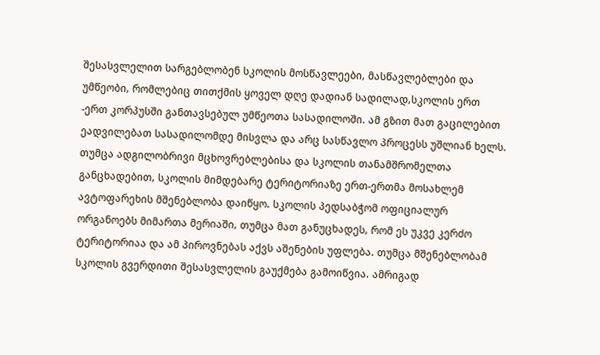შესასვლელით სარგებლობენ სკოლის მოსწავლეები, მასწავლებლები და უმწეობი, რომლებიც თითქმის ყოველ დღე დადიან სადილად,სკოლის ერთ -ერთ კორპუსში განთავსებულ უმწეოთა სასადილოში. ამ გზით მათ გაცილებით ეადვილებათ სასადილომდე მისვლა და არც სასწავლო პროცესს უშლიან ხელს. თუმცა ადგილობრივი მცხოვრებლებისა და სკოლის თანამშრომელთა განცხადებით, სკოლის მიმდებარე ტერიტორიაზე ერთ-ერთმა მოსახლემ ავტოფარეხის მშენებლობა დაიწყო. სკოლის პედსაბჭომ ოფიციალურ ორგანოებს მიმართა მერიაში, თუმცა მათ განუცხადეს, რომ ეს უკვე კერძო ტერიტორიაა და ამ პიროვნებას აქვს აშენების უფლება. თუმცა მშენებლობამ სკოლის გვერდითი შესასვლელის გაუქმება გამოიწვია. ამრიგად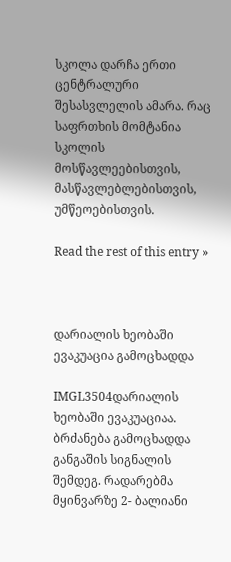სკოლა დარჩა ერთი ცენტრალური შესასვლელის ამარა. რაც საფრთხის მომტანია სკოლის მოსწავლეებისთვის, მასწავლებლებისთვის, უმწეოებისთვის.

Read the rest of this entry »



დარიალის ხეობაში ევაკუაცია გამოცხადდა

IMGL3504დარიალის ხეობაში ევაკუაციაა. ბრძანება გამოცხადდა განგაშის სიგნალის შემდეგ. რადარებმა მყინვარზე 2- ბალიანი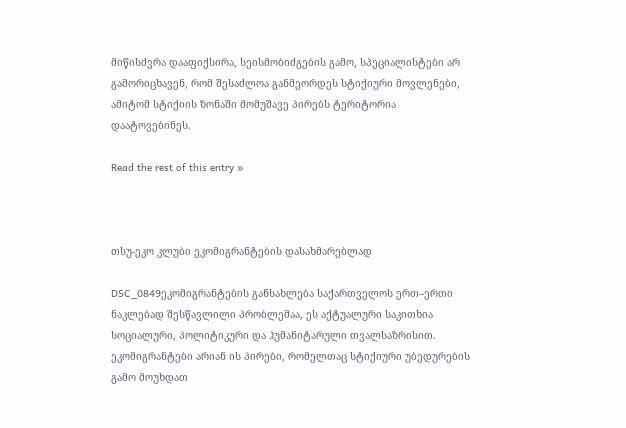მიწისძვრა დააფიქსირა, სეისმობიძგების გამო, სპეციალისტები არ გამორიცხავენ, რომ შესაძლოა განმეორდეს სტიქიური მოვლენები, ამიტომ სტიქიის ზონაში მომუშავე პირებს ტერიტორია დაატოვებინეს.

Read the rest of this entry »



თსუ-ეკო კლუბი ეკომიგრანტების დასახმარებლად

DSC_0849ეკომიგრანტების განსახლება საქართველოს ერთ–ერთი ნაკლებად შესწავლილი პრობლემაა, ეს აქტუალური საკითხია სოციალური, პოლიტიკური და ჰუმანიტარული თვალსაზრისით. ეკომიგრანტები არიან ის პირები, რომელთაც სტიქიური უბედურების გამო მოუხდათ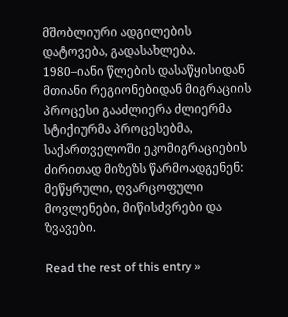მშობლიური ადგილების დატოვება, გადასახლება. 1980–იანი წლების დასაწყისიდან მთიანი რეგიონებიდან მიგრაციის პროცესი გააძლიერა ძლიერმა სტიქიურმა პროცესებმა, საქართველოში ეკომიგრაციების ძირითად მიზეზს წარმოადგენენ: მეწყრული, ღვარცოფული მოვლენები, მიწისძვრები და ზვავები.

Read the rest of this entry »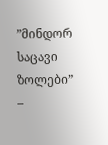”მინდორ საცავი ზოლები” –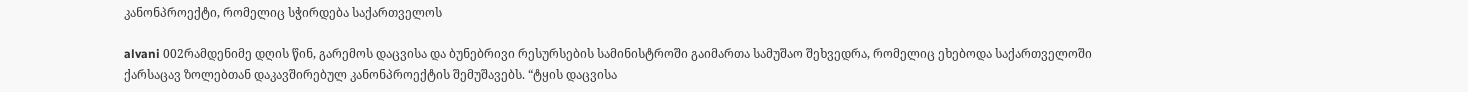კანონპროექტი, რომელიც სჭირდება საქართველოს

alvani 002რამდენიმე დღის წინ, გარემოს დაცვისა და ბუნებრივი რესურსების სამინისტროში გაიმართა სამუშაო შეხვედრა, რომელიც ეხებოდა საქართველოში ქარსაცავ ზოლებთან დაკავშირებულ კანონპროექტის შემუშავებს. “ტყის დაცვისა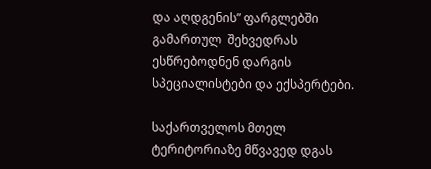და აღდგენის” ფარგლებში გამართულ  შეხვედრას ესწრებოდნენ დარგის სპეციალისტები და ექსპერტები.

საქართველოს მთელ ტერიტორიაზე მწვავედ დგას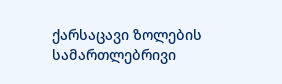ქარსაცავი ზოლების სამართლებრივი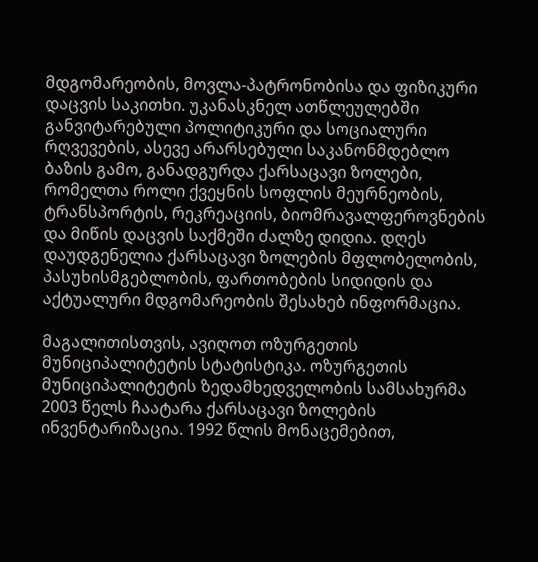მდგომარეობის, მოვლა-პატრონობისა და ფიზიკური დაცვის საკითხი. უკანასკნელ ათწლეულებში განვიტარებული პოლიტიკური და სოციალური რღვევების, ასევე არარსებული საკანონმდებლო ბაზის გამო, განადგურდა ქარსაცავი ზოლები, რომელთა როლი ქვეყნის სოფლის მეურნეობის, ტრანსპორტის, რეკრეაციის, ბიომრავალფეროვნების და მიწის დაცვის საქმეში ძალზე დიდია. დღეს დაუდგენელია ქარსაცავი ზოლების მფლობელობის, პასუხისმგებლობის, ფართობების სიდიდის და აქტუალური მდგომარეობის შესახებ ინფორმაცია.

მაგალითისთვის, ავიღოთ ოზურგეთის მუნიციპალიტეტის სტატისტიკა. ოზურგეთის მუნიციპალიტეტის ზედამხედველობის სამსახურმა 2003 წელს ჩაატარა ქარსაცავი ზოლების ინვენტარიზაცია. 1992 წლის მონაცემებით,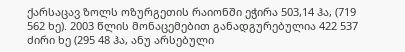ქარსაცავ ზოლს ოზურგეთის რაიონში ეჭირა 503,14 ჰა, (719 562 ხე). 2003 წლის მონაცემებით განადგურებულია 422 537 ძირი ხე (295 48 ჰა, ანუ არსებული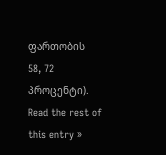ფართობის 58, 72 პროცენტი). Read the rest of this entry »